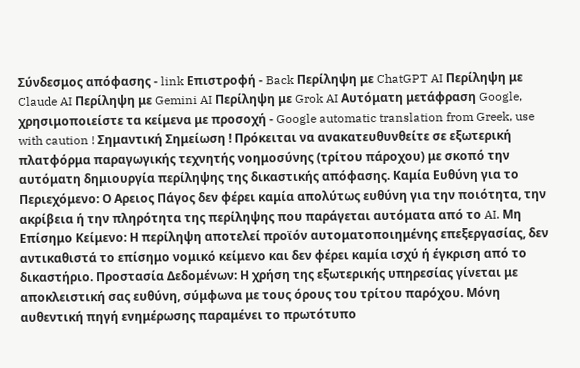Σύνδεσμος απόφασης - link Επιστροφή - Back Περίληψη με ChatGPT AI Περίληψη με Claude AI Περίληψη με Gemini AI Περίληψη με Grok AI Αυτόματη μετάφραση Google, χρησιμοποιείστε τα κείμενα με προσοχή - Google automatic translation from Greek, use with caution ! Σημαντική Σημείωση ! Πρόκειται να ανακατευθυνθείτε σε εξωτερική πλατφόρμα παραγωγικής τεχνητής νοημοσύνης (τρίτου πάροχου) με σκοπό την αυτόματη δημιουργία περίληψης της δικαστικής απόφασης. Καμία Ευθύνη για το Περιεχόμενο: Ο Αρειος Πάγος δεν φέρει καμία απολύτως ευθύνη για την ποιότητα, την ακρίβεια ή την πληρότητα της περίληψης που παράγεται αυτόματα από το AI. Μη Επίσημο Κείμενο: Η περίληψη αποτελεί προϊόν αυτοματοποιημένης επεξεργασίας, δεν αντικαθιστά το επίσημο νομικό κείμενο και δεν φέρει καμία ισχύ ή έγκριση από το δικαστήριο. Προστασία Δεδομένων: Η χρήση της εξωτερικής υπηρεσίας γίνεται με αποκλειστική σας ευθύνη, σύμφωνα με τους όρους του τρίτου παρόχου. Μόνη αυθεντική πηγή ενημέρωσης παραμένει το πρωτότυπο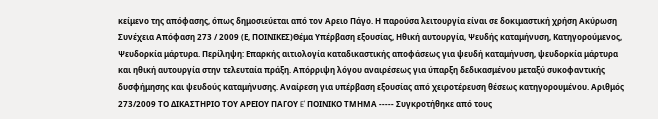κείμενο της απόφασης, όπως δημοσιεύεται από τον Αρειο Πάγο. Η παρούσα λειτουργία είναι σε δοκιμαστική χρήση Ακύρωση Συνέχεια Απόφαση 273 / 2009 (Ε, ΠΟΙΝΙΚΕΣ)Θέμα Υπέρβαση εξουσίας, Ηθική αυτουργία, Ψευδής καταμήνυση, Κατηγορούμενος, Ψευδορκία μάρτυρα. Περίληψη: Επαρκής αιτιολογία καταδικαστικής αποφάσεως για ψευδή καταμήνυση, ψευδορκία μάρτυρα και ηθική αυτουργία στην τελευταία πράξη. Απόρριψη λόγου αναιρέσεως για ύπαρξη δεδικασμένου μεταξύ συκοφαντικής δυσφήμησης και ψευδούς καταμήνυσης. Αναίρεση για υπέρβαση εξουσίας από χειροτέρευση θέσεως κατηγορουμένου. Αριθμός 273/2009 ΤΟ ΔΙΚΑΣΤΗΡΙΟ ΤΟΥ ΑΡΕΙΟΥ ΠΑΓΟΥ E' ΠΟΙΝΙΚΟ ΤΜΗΜΑ ----- Συγκροτήθηκε από τους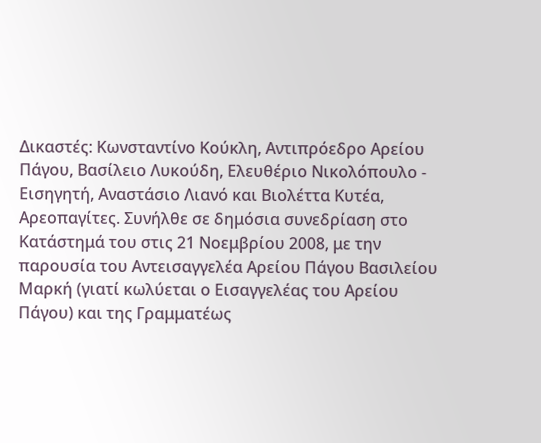Δικαστές: Κωνσταντίνο Κούκλη, Αντιπρόεδρο Αρείου Πάγου, Βασίλειο Λυκούδη, Ελευθέριο Νικολόπουλο - Εισηγητή, Αναστάσιο Λιανό και Βιολέττα Κυτέα, Αρεοπαγίτες. Συνήλθε σε δημόσια συνεδρίαση στο Κατάστημά του στις 21 Νοεμβρίου 2008, με την παρουσία του Αντεισαγγελέα Αρείου Πάγου Βασιλείου Μαρκή (γιατί κωλύεται ο Εισαγγελέας του Αρείου Πάγου) και της Γραμματέως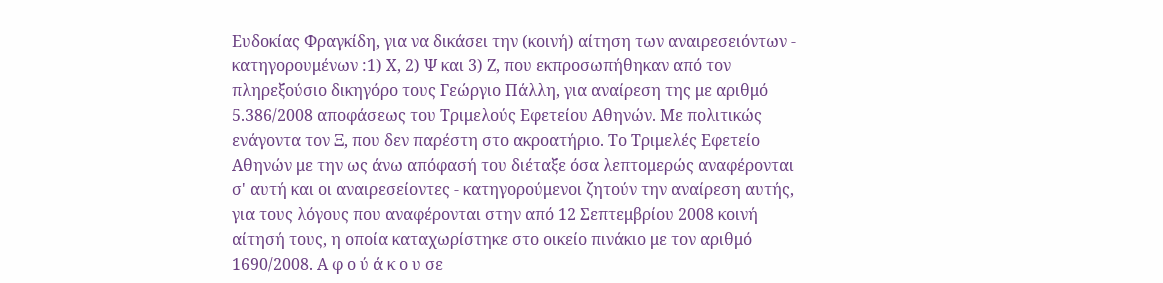Ευδοκίας Φραγκίδη, για να δικάσει την (κοινή) αίτηση των αναιρεσειόντων - κατηγορουμένων :1) Χ, 2) Ψ και 3) Ζ, που εκπροσωπήθηκαν από τον πληρεξούσιο δικηγόρο τους Γεώργιο Πάλλη, για αναίρεση της με αριθμό 5.386/2008 αποφάσεως του Τριμελούς Εφετείου Αθηνών. Με πολιτικώς ενάγοντα τον Ξ, που δεν παρέστη στο ακροατήριο. Το Τριμελές Εφετείο Αθηνών με την ως άνω απόφασή του διέταξε όσα λεπτομερώς αναφέρονται σ' αυτή και οι αναιρεσείοντες - κατηγορούμενοι ζητούν την αναίρεση αυτής, για τους λόγους που αναφέρονται στην από 12 Σεπτεμβρίου 2008 κοινή αίτησή τους, η οποία καταχωρίστηκε στο οικείο πινάκιο με τον αριθμό 1690/2008. Α φ ο ύ ά κ ο υ σε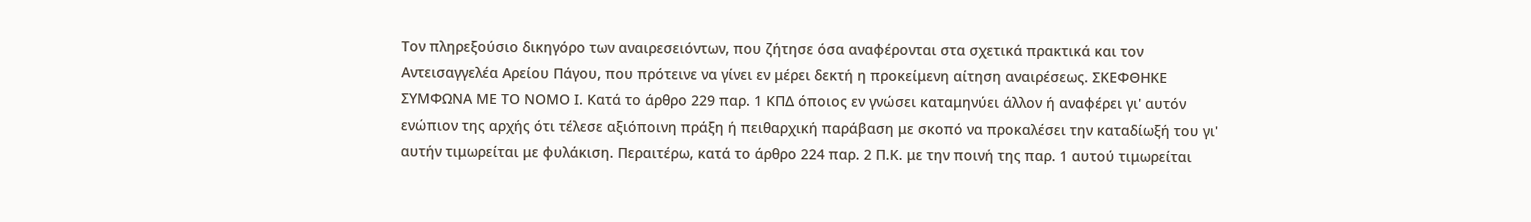Τον πληρεξούσιο δικηγόρο των αναιρεσειόντων, που ζήτησε όσα αναφέρονται στα σχετικά πρακτικά και τον Αντεισαγγελέα Αρείου Πάγου, που πρότεινε να γίνει εν μέρει δεκτή η προκείμενη αίτηση αναιρέσεως. ΣΚΕΦΘΗΚΕ ΣΥΜΦΩΝΑ ΜΕ ΤΟ ΝΟΜΟ Ι. Κατά το άρθρο 229 παρ. 1 ΚΠΔ όποιος εν γνώσει καταμηνύει άλλον ή αναφέρει γι' αυτόν ενώπιον της αρχής ότι τέλεσε αξιόποινη πράξη ή πειθαρχική παράβαση με σκοπό να προκαλέσει την καταδίωξή του γι' αυτήν τιμωρείται με φυλάκιση. Περαιτέρω, κατά το άρθρο 224 παρ. 2 Π.Κ. με την ποινή της παρ. 1 αυτού τιμωρείται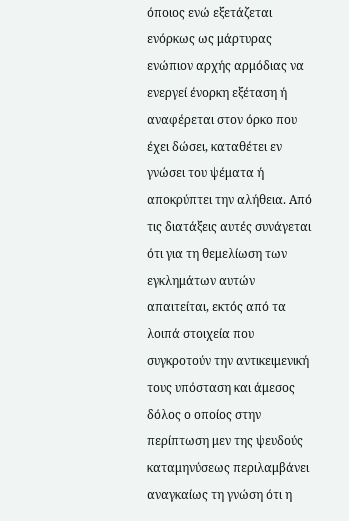όποιος ενώ εξετάζεται ενόρκως ως μάρτυρας ενώπιον αρχής αρμόδιας να ενεργεί ένορκη εξέταση ή αναφέρεται στον όρκο που έχει δώσει, καταθέτει εν γνώσει του ψέματα ή αποκρύπτει την αλήθεια. Από τις διατάξεις αυτές συνάγεται ότι για τη θεμελίωση των εγκλημάτων αυτών απαιτείται, εκτός από τα λοιπά στοιχεία που συγκροτούν την αντικειμενική τους υπόσταση και άμεσος δόλος ο οποίος στην περίπτωση μεν της ψευδούς καταμηνύσεως περιλαμβάνει αναγκαίως τη γνώση ότι η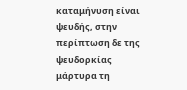καταμήνυση είναι ψευδής, στην περίπτωση δε της ψευδορκίας μάρτυρα τη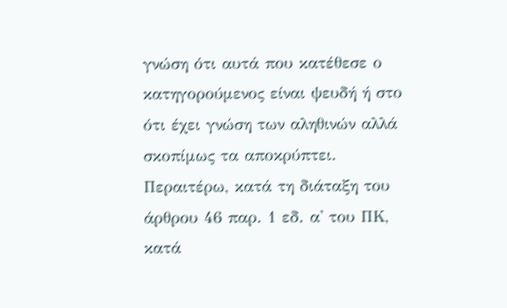γνώση ότι αυτά που κατέθεσε ο κατηγορούμενος είναι ψευδή ή στο ότι έχει γνώση των αληθινών αλλά σκοπίμως τα αποκρύπτει. Περαιτέρω, κατά τη διάταξη του άρθρου 46 παρ. 1 εδ. α' του ΠΚ, κατά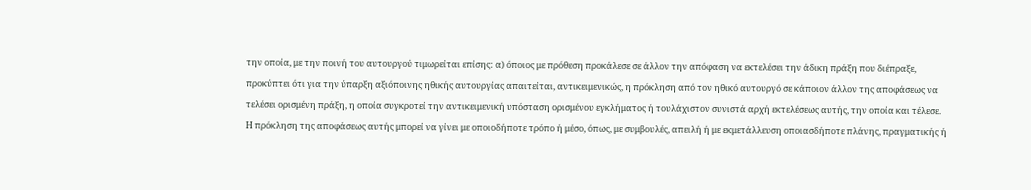την οποία, με την ποινή του αυτουργού τιμωρείται επίσης: α) όποιος με πρόθεση προκάλεσε σε άλλον την απόφαση να εκτελέσει την άδικη πράξη που διέπραξε, προκύπτει ότι για την ύπαρξη αξιόποινης ηθικής αυτουργίας απαιτείται, αντικειμενικώς, η πρόκληση από τον ηθικό αυτουργό σε κάποιον άλλον της αποφάσεως να τελέσει ορισμένη πράξη, η οποία συγκροτεί την αντικειμενική υπόσταση ορισμένου εγκλήματος ή τουλάχιστον συνιστά αρχή εκτελέσεως αυτής, την οποία και τέλεσε. Η πρόκληση της αποφάσεως αυτής μπορεί να γίνει με οποιοδήποτε τρόπο ή μέσο, όπως, με συμβουλές, απειλή ή με εκμετάλλευση οποιασδήποτε πλάνης, πραγματικής ή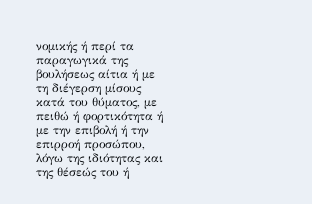νομικής ή περί τα παραγωγικά της βουλήσεως αίτια ή με τη διέγερση μίσους κατά του θύματος, με πειθώ ή φορτικότητα ή με την επιβολή ή την επιρροή προσώπου, λόγω της ιδιότητας και της θέσεώς του ή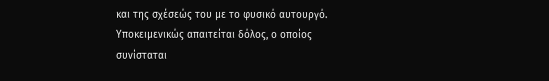και της σχέσεώς του με το φυσικό αυτουργό. Υποκειμενικώς απαιτείται δόλος, ο οποίος συνίσταται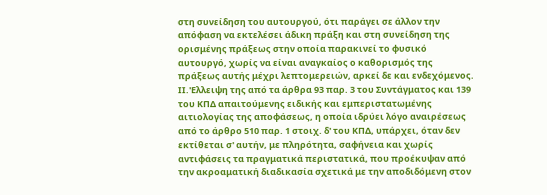στη συνείδηση του αυτουργού, ότι παράγει σε άλλον την απόφαση να εκτελέσει άδικη πράξη και στη συνείδηση της ορισμένης πράξεως στην οποία παρακινεί το φυσικό αυτουργό, χωρίς να είναι αναγκαίος ο καθορισμός της πράξεως αυτής μέχρι λεπτομερειών, αρκεί δε και ενδεχόμενος. ΙΙ.'Ελλειψη της από τα άρθρα 93 παρ. 3 του Συντάγματος και 139 του ΚΠΔ απαιτούμενης ειδικής και εμπεριστατωμένης αιτιολογίας της αποφάσεως, η οποία ιδρύει λόγο αναιρέσεως από το άρθρο 510 παρ. 1 στοιχ. δ' του ΚΠΔ, υπάρχει, όταν δεν εκτίθεται σ' αυτήν, με πληρότητα, σαφήνεια και χωρίς αντιφάσεις τα πραγματικά περιστατικά, που προέκυψαν από την ακροαματική διαδικασία σχετικά με την αποδιδόμενη στον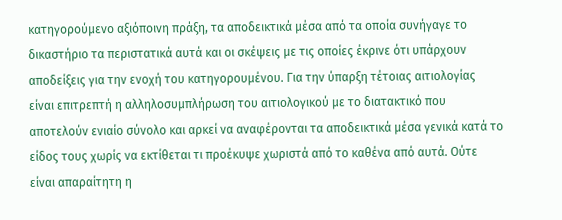κατηγορούμενο αξιόποινη πράξη, τα αποδεικτικά μέσα από τα οποία συνήγαγε το δικαστήριο τα περιστατικά αυτά και οι σκέψεις με τις οποίες έκρινε ότι υπάρχουν αποδείξεις για την ενοχή του κατηγορουμένου. Για την ύπαρξη τέτοιας αιτιολογίας είναι επιτρεπτή η αλληλοσυμπλήρωση του αιτιολογικού με το διατακτικό που αποτελούν ενιαίο σύνολο και αρκεί να αναφέρονται τα αποδεικτικά μέσα γενικά κατά το είδος τους χωρίς να εκτίθεται τι προέκυψε χωριστά από το καθένα από αυτά. Ούτε είναι απαραίτητη η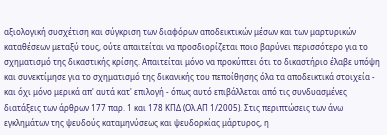αξιολογική συσχέτιση και σύγκριση των διαφόρων αποδεικτικών μέσων και των μαρτυρικών καταθέσεων μεταξύ τους, ούτε απαιτείται να προσδιορίζεται ποιο βαρύνει περισσότερο για το σχηματισμό της δικαστικής κρίσης. Απαιτείται μόνο να προκύπτει ότι το δικαστήριο έλαβε υπόψη και συνεκτίμησε για το σχηματισμό της δικανικής του πεποίθησης όλα τα αποδεικτικά στοιχεία - και όχι μόνο μερικά απ' αυτά κατ' επιλογή - όπως αυτό επιβάλλεται από τις συνδυασμένες διατάξεις των άρθρων 177 παρ. 1 και 178 ΚΠΔ (Ολ.ΑΠ 1/2005). Στις περιπτώσεις των άνω εγκλημάτων της ψευδούς καταμηνύσεως και ψευδορκίας μάρτυρος, η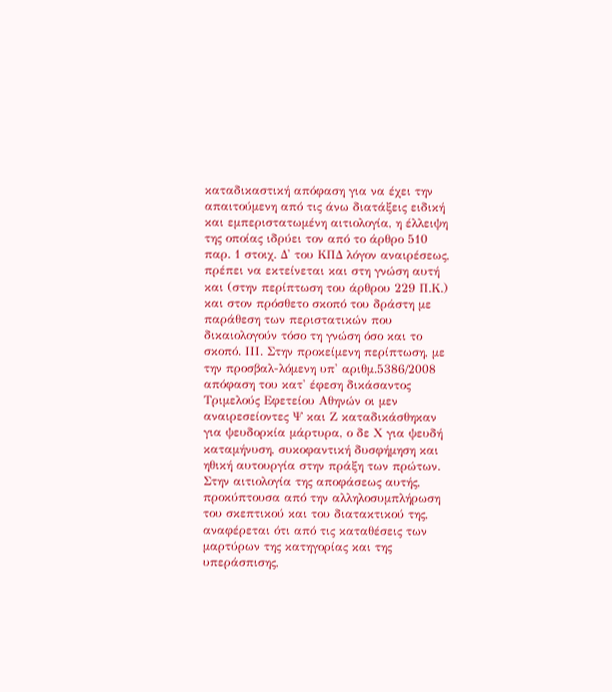καταδικαστική απόφαση για να έχει την απαιτούμενη από τις άνω διατάξεις ειδική και εμπεριστατωμένη αιτιολογία, η έλλειψη της οποίας ιδρύει τον από το άρθρο 510 παρ. 1 στοιχ. Δ' του ΚΠΔ λόγον αναιρέσεως, πρέπει να εκτείνεται και στη γνώση αυτή και (στην περίπτωση του άρθρου 229 Π.Κ.) και στον πρόσθετο σκοπό του δράστη με παράθεση των περιστατικών που δικαιολογούν τόσο τη γνώση όσο και το σκοπό. ΙΙΙ. Στην προκείμενη περίπτωση, με την προσβαλ-λόμενη υπ' αριθμ.5386/2008 απόφαση του κατ' έφεση δικάσαντος Τριμελούς Εφετείου Αθηνών οι μεν αναιρεσείοντες Ψ και Ζ καταδικάσθηκαν για ψευδορκία μάρτυρα, ο δε Χ για ψευδή καταμήνυση, συκοφαντική δυσφήμηση και ηθική αυτουργία στην πράξη των πρώτων. Στην αιτιολογία της αποφάσεως αυτής, προκύπτουσα από την αλληλοσυμπλήρωση του σκεπτικού και του διατακτικού της, αναφέρεται ότι από τις καταθέσεις των μαρτύρων της κατηγορίας και της υπεράσπισης,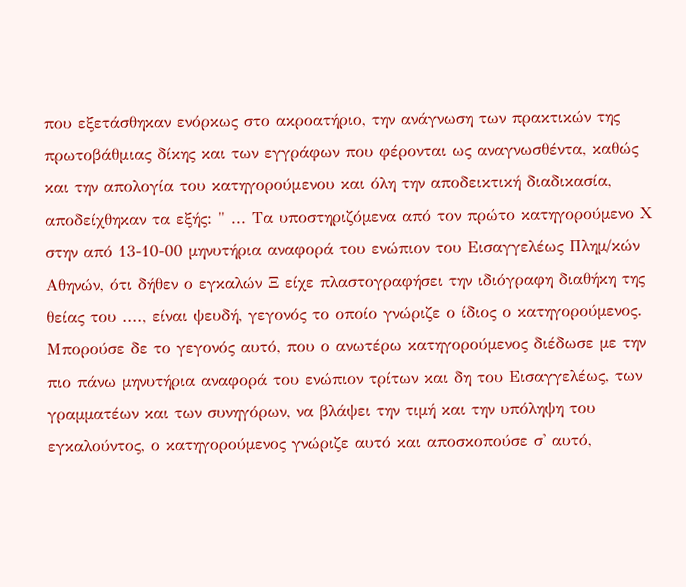που εξετάσθηκαν ενόρκως στο ακροατήριο, την ανάγνωση των πρακτικών της πρωτοβάθμιας δίκης και των εγγράφων που φέρονται ως αναγνωσθέντα, καθώς και την απολογία του κατηγορούμενου και όλη την αποδεικτική διαδικασία, αποδείχθηκαν τα εξής: " ... Τα υποστηριζόµενα από τον πρώτο κατηγορούµενο Χ στην από 13-10-00 µηνυτήρια αναφορά του ενώπιον του Εισαγγελέως Πληµ/κών Αθηνών, ότι δήθεν ο εγκαλών Ξ είχε πλαστογραφήσει την ιδιόγραφη διαθήκη της θείας του ...., είναι ψευδή, γεγονός το οποίο γνώριζε ο ίδιος ο κατηγορούµενος. Μπορούσε δε το γεγονός αυτό, που ο ανωτέρω κατηγορούµενος διέδωσε µε την πιο πάνω µηνυτήρια αναφορά του ενώπιον τρίτων και δη του Εισαγγελέως, των γραµµατέων και των συνηγόρων, να βλάψει την τιµή και την υπόληψη του εγκαλούντος, ο κατηγορούµενος γνώριζε αυτό και αποσκοπούσε σ' αυτό,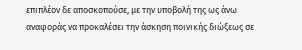επιπλέον δε αποσκοπούσε, µε την υποβολή της ως άνω αναφοράς να προκαλέσει την άσκηση ποινικής διώξεως σε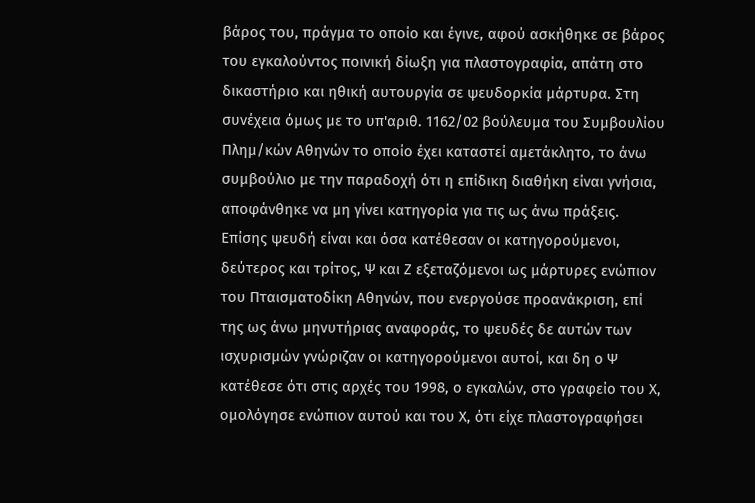βάρος του, πράγµα το οποίο και έγινε, αφού ασκήθηκε σε βάρος του εγκαλούντος ποινική δίωξη για πλαστογραφία, απάτη στο δικαστήριο και ηθική αυτουργία σε ψευδορκία µάρτυρα. Στη συνέχεια όµως µε το υπ'αριθ. 1162/02 βούλευµα του Συµβουλίου Πληµ/κών Αθηνών το οποίο έχει καταστεί αµετάκλητο, το άνω συµβούλιο µε την παραδοχή ότι η επίδικη διαθήκη είναι γνήσια, αποφάνθηκε να µη γίνει κατηγορία για τις ως άνω πράξεις. Επίσης ψευδή είναι και όσα κατέθεσαν οι κατηγορούµενοι, δεύτερος και τρίτος, Ψ και Ζ εξεταζόµενοι ως µάρτυρες ενώπιον του Πταισµατοδίκη Αθηνών, που ενεργούσε προανάκριση, επί της ως άνω µηνυτήριας αναφοράς, το ψευδές δε αυτών των ισχυρισµών γνώριζαν οι κατηγορούµενοι αυτοί, και δη ο Ψ κατέθεσε ότι στις αρχές του 1998, ο εγκαλών, στο γραφείο του Χ, οµολόγησε ενώπιον αυτού και του Χ, ότι είχε πλαστογραφήσει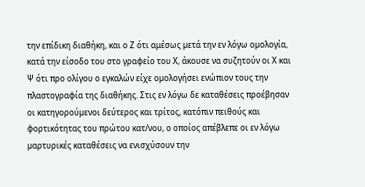την επίδικη διαθήκη, και ο Ζ ότι αμέσως µετά την εν λόγω οµολογία, κατά την είσοδο του στο γραφείο του Χ, άκουσε να συζητούν οι Χ και Ψ ότι προ ολίγου ο εγκαλών είχε οµολογήσει ενώπιον τους την πλαστογραφία της διαθήκης. Στις εν λόγω δε καταθέσεις προέβησαν οι κατηγορούµενοι δεύτερος και τρίτος, κατόπιν πειθούς και φορτικότητας του πρώτου κατ/νου, ο οποίος απέβλεπε οι εν λόγω µαρτυρικές καταθέσεις να ενισχύσουν την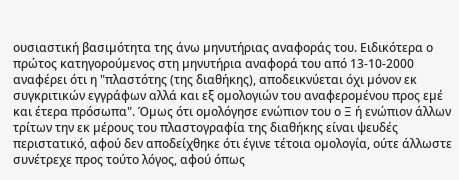ουσιαστική βασιµότητα της άνω µηνυτήριας αναφοράς του. Ειδικότερα ο πρώτος κατηγορούµενος στη µηνυτήρια αναφορά του από 13-10-2000 αναφέρει ότι η "πλαστότης (της διαθήκης), αποδεικνύεται όχι µόνον εκ συγκριτικών εγγράφων αλλά και εξ οµολογιών του αναφεροµένου προς εµέ και έτερα πρόσωπα". Όµως ότι οµολόγησε ενώπιον του ο Ξ ή ενώπιον άλλων τρίτων την εκ µέρους του πλαστογραφία της διαθήκης είναι ψευδές περιστατικό, αφού δεν αποδείχθηκε ότι έγινε τέτοια οµολογία, ούτε άλλωστε συνέτρεχε προς τούτο λόγος, αφού όπως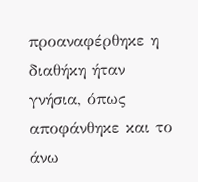προαναφέρθηκε η διαθήκη ήταν γνήσια, όπως αποφάνθηκε και το άνω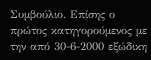Συµβούλιο. Επίσης ο πρώτος κατηγορούµενος µε την από 30-6-2000 εξώδικη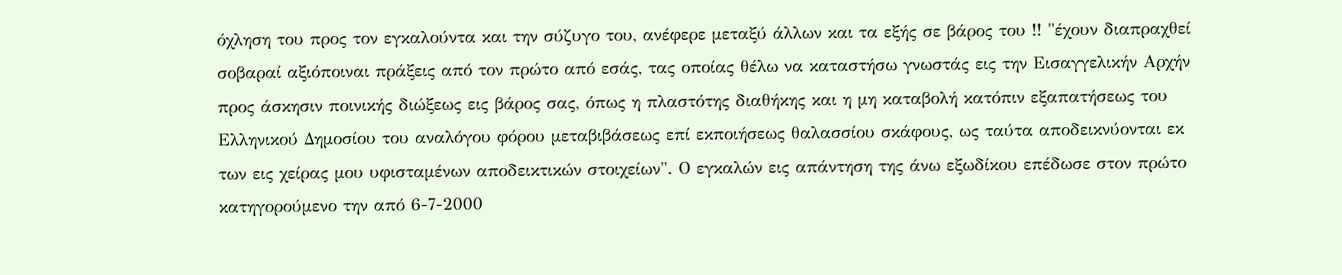όχληση του προς τον εγκαλούντα και την σύζυγο του, ανέφερε µεταξύ άλλων και τα εξής σε βάρος του !! "έχουν διαπραχθεί σοβαραί αξιόποιναι πράξεις από τον πρώτο από εσάς, τας οποίας θέλω να καταστήσω γνωστάς εις την Εισαγγελικήν Αρχήν προς άσκησιν ποινικής διώξεως εις βάρος σας, όπως η πλαστότης διαθήκης και η µη καταβολή κατόπιν εξαπατήσεως του Ελληνικού Δηµοσίου του αναλόγου φόρου µεταβιβάσεως επί εκποιήσεως θαλασσίου σκάφους, ως ταύτα αποδεικνύονται εκ των εις χείρας µου υφισταµένων αποδεικτικών στοιχείων". Ο εγκαλών εις απάντηση της άνω εξωδίκου επέδωσε στον πρώτο κατηγορούµενο την από 6-7-2000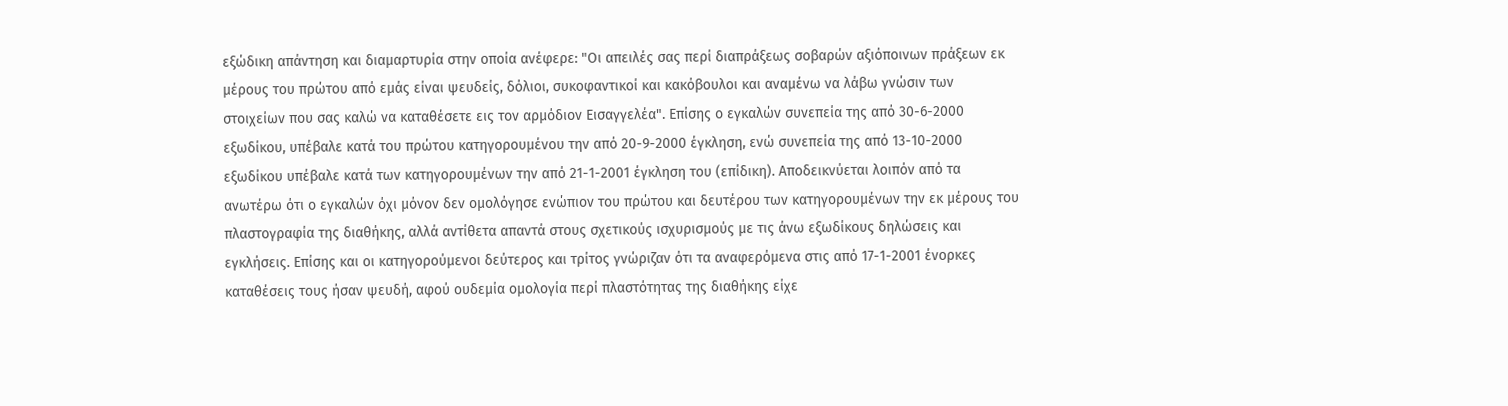εξώδικη απάντηση και διαµαρτυρία στην οποία ανέφερε: "Οι απειλές σας περί διαπράξεως σοβαρών αξιόποινων πράξεων εκ µέρους του πρώτου από εµάς είναι ψευδείς, δόλιοι, συκοφαντικοί και κακόβουλοι και αναµένω να λάβω γνώσιν των στοιχείων που σας καλώ να καταθέσετε εις τον αρµόδιον Εισαγγελέα". Επίσης ο εγκαλών συνεπεία της από 30-6-2000 εξωδίκου, υπέβαλε κατά του πρώτου κατηγορουµένου την από 20-9-2000 έγκληση, ενώ συνεπεία της από 13-10-2000 εξωδίκου υπέβαλε κατά των κατηγορουµένων την από 21-1-2001 έγκληση του (επίδικη). Αποδεικνύεται λοιπόν από τα ανωτέρω ότι ο εγκαλών όχι µόνον δεν οµολόγησε ενώπιον του πρώτου και δευτέρου των κατηγορουµένων την εκ µέρους του πλαστογραφία της διαθήκης, αλλά αντίθετα απαντά στους σχετικούς ισχυρισµούς µε τις άνω εξωδίκους δηλώσεις και εγκλήσεις. Επίσης και οι κατηγορούµενοι δεύτερος και τρίτος γνώριζαν ότι τα αναφερόµενα στις από 17-1-2001 ένορκες καταθέσεις τους ήσαν ψευδή, αφού ουδεµία οµολογία περί πλαστότητας της διαθήκης είχε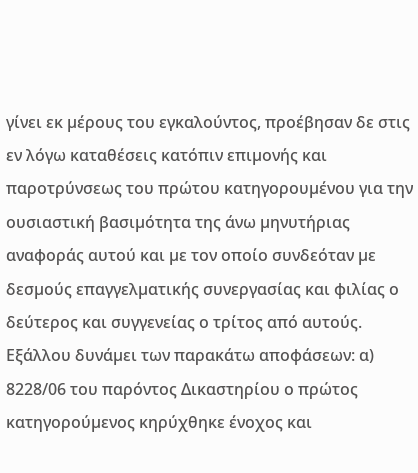γίνει εκ µέρους του εγκαλούντος, προέβησαν δε στις εν λόγω καταθέσεις κατόπιν επιµονής και παροτρύνσεως του πρώτου κατηγορουµένου για την ουσιαστική βασιµότητα της άνω µηνυτήριας αναφοράς αυτού και µε τον οποίο συνδεόταν µε δεσµούς επαγγελµατικής συνεργασίας και φιλίας ο δεύτερος και συγγενείας ο τρίτος από αυτούς. Εξάλλου δυνάµει των παρακάτω αποφάσεων: α) 8228/06 του παρόντος Δικαστηρίου ο πρώτος κατηγορούµενος κηρύχθηκε ένοχος και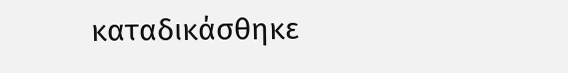καταδικάσθηκε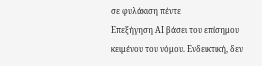σε φυλάκιση πέντε
Επεξήγηση AI βάσει του επίσημου κειμένου του νόμου. Ενδεικτική, δεν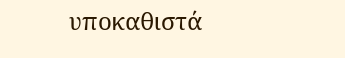υποκαθιστά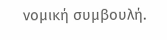νομική συμβουλή.